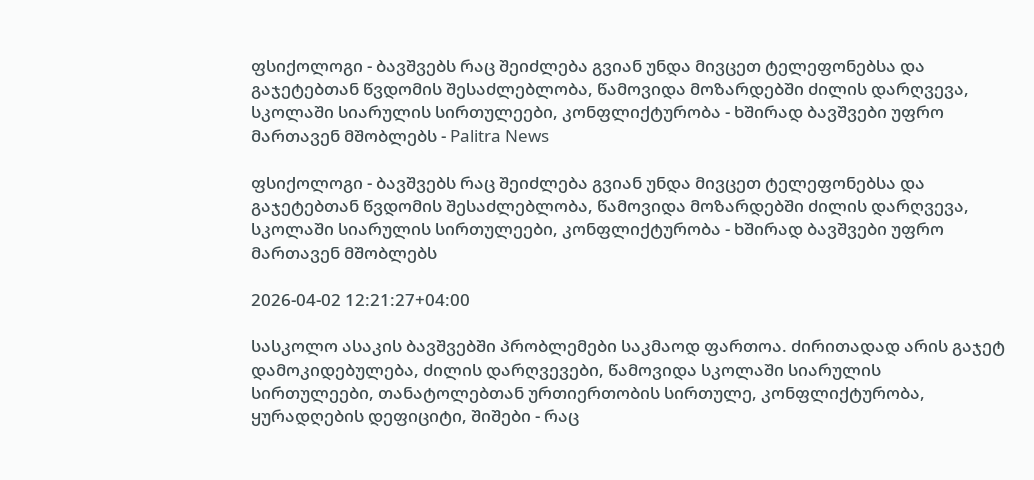ფსიქოლოგი - ბავშვებს რაც შეიძლება გვიან უნდა მივცეთ ტელეფონებსა და გაჯეტებთან წვდომის შესაძლებლობა, წამოვიდა მოზარდებში ძილის დარღვევა, სკოლაში სიარულის სირთულეები, კონფლიქტურობა - ხშირად ბავშვები უფრო მართავენ მშობლებს - Palitra News

ფსიქოლოგი - ბავშვებს რაც შეიძლება გვიან უნდა მივცეთ ტელეფონებსა და გაჯეტებთან წვდომის შესაძლებლობა, წამოვიდა მოზარდებში ძილის დარღვევა, სკოლაში სიარულის სირთულეები, კონფლიქტურობა - ხშირად ბავშვები უფრო მართავენ მშობლებს

2026-04-02 12:21:27+04:00

სასკოლო ასაკის ბავშვებში პრობლემები საკმაოდ ფართოა. ძირითადად არის გაჯეტ დამოკიდებულება, ძილის დარღვევები, წამოვიდა სკოლაში სიარულის სირთულეები, თანატოლებთან ურთიერთობის სირთულე, კონფლიქტურობა, ყურადღების დეფიციტი, შიშები - რაც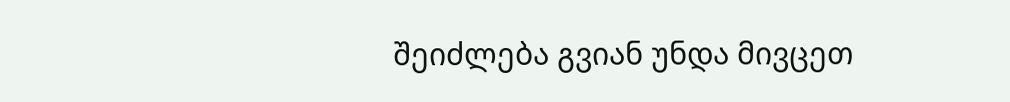შეიძლება გვიან უნდა მივცეთ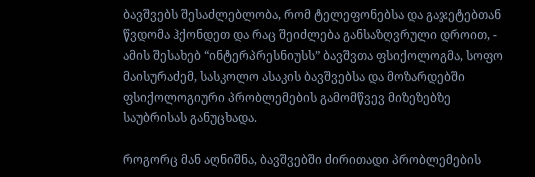ბავშვებს შესაძლებლობა, რომ ტელეფონებსა და გაჯეტებთან წვდომა ჰქონდეთ და რაც შეიძლება განსაზღვრული დროით, - ამის შესახებ “ინტერპრესნიუსს” ბავშვთა ფსიქოლოგმა, სოფო მაისურაძემ, სასკოლო ასაკის ბავშვებსა და მოზარდებში ფსიქოლოგიური პრობლემების გამომწვევ მიზეზებზე საუბრისას განუცხადა.

როგორც მან აღნიშნა, ბავშვებში ძირითადი პრობლემების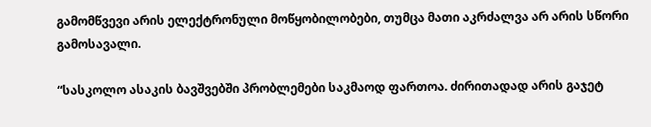გამომწვევი არის ელექტრონული მოწყობილობები, თუმცა მათი აკრძალვა არ არის სწორი გამოსავალი.

“სასკოლო ასაკის ბავშვებში პრობლემები საკმაოდ ფართოა. ძირითადად არის გაჯეტ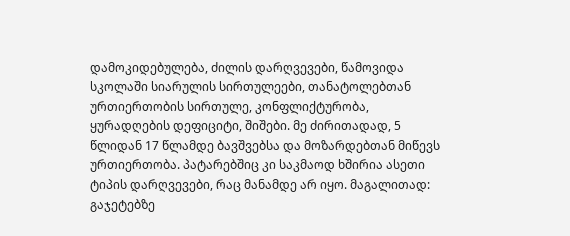დამოკიდებულება, ძილის დარღვევები, წამოვიდა სკოლაში სიარულის სირთულეები, თანატოლებთან ურთიერთობის სირთულე, კონფლიქტურობა, ყურადღების დეფიციტი, შიშები. მე ძირითადად, 5 წლიდან 17 წლამდე ბავშვებსა და მოზარდებთან მიწევს ურთიერთობა. პატარებშიც კი საკმაოდ ხშირია ასეთი ტიპის დარღვევები, რაც მანამდე არ იყო. მაგალითად: გაჯეტებზე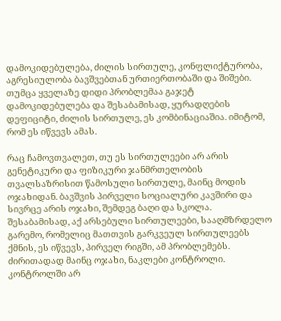დამოკიდებულება, ძილის სირთულე, კონფლიქტურობა, აგრესიულობა ბავშვებთან ურთიერთობაში და შიშები. თუმცა ყველაზე დიდი პრობლემაა გაჯეტ დამოკიდებულება და შესაბამისად, ყურადღების დეფიციტი, ძილის სირთულე, ეს კომბინაციაშია. იმიტომ, რომ ეს იწვევს ამას.

რაც ჩამოვთვალეთ, თუ ეს სირთულეები არ არის გენეტიკური და ფიზიკური ჯანმრთელობის თვალსაზრისით წამოსული სირთულე, მაინც მოდის ოჯახიდან. ბავშვის პირველი სოციალური კავშირი და სივრცე არის ოჯახი, შემდეგ ბაღი და სკოლა. შესაბამისად, აქ არსებული სირთულეები, სააღმზრდელო გარემო, რომელიც მათთვის გარკვეულ სირთულეებს ქმნის, ეს იწვევს, პირველ რიგში, ამ პრობლემებს. ძირითადად მაინც ოჯახი, ნაკლები კონტროლი. კონტროლში არ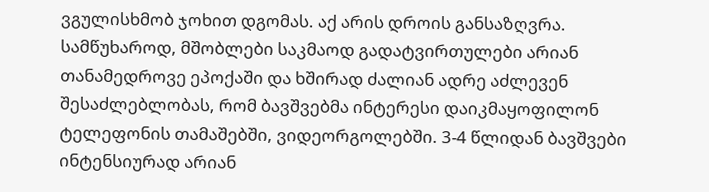ვგულისხმობ ჯოხით დგომას. აქ არის დროის განსაზღვრა. სამწუხაროდ, მშობლები საკმაოდ გადატვირთულები არიან თანამედროვე ეპოქაში და ხშირად ძალიან ადრე აძლევენ შესაძლებლობას, რომ ბავშვებმა ინტერესი დაიკმაყოფილონ ტელეფონის თამაშებში, ვიდეორგოლებში. 3-4 წლიდან ბავშვები ინტენსიურად არიან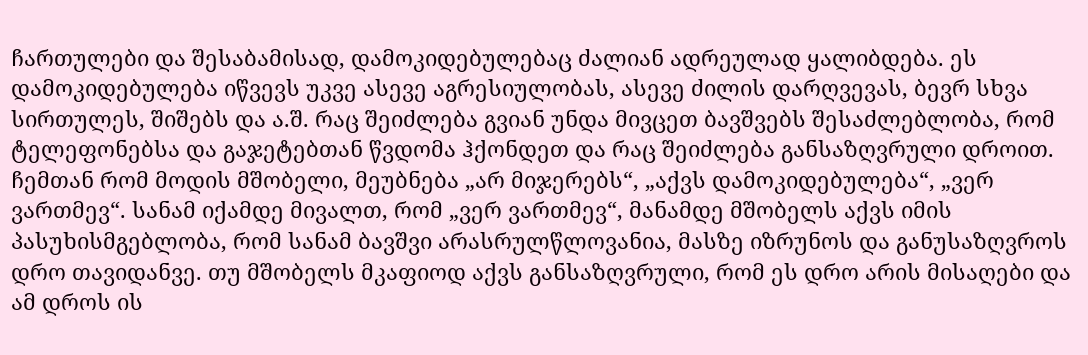ჩართულები და შესაბამისად, დამოკიდებულებაც ძალიან ადრეულად ყალიბდება. ეს დამოკიდებულება იწვევს უკვე ასევე აგრესიულობას, ასევე ძილის დარღვევას, ბევრ სხვა სირთულეს, შიშებს და ა.შ. რაც შეიძლება გვიან უნდა მივცეთ ბავშვებს შესაძლებლობა, რომ ტელეფონებსა და გაჯეტებთან წვდომა ჰქონდეთ და რაც შეიძლება განსაზღვრული დროით. ჩემთან რომ მოდის მშობელი, მეუბნება „არ მიჯერებს“, „აქვს დამოკიდებულება“, „ვერ ვართმევ“. სანამ იქამდე მივალთ, რომ „ვერ ვართმევ“, მანამდე მშობელს აქვს იმის პასუხისმგებლობა, რომ სანამ ბავშვი არასრულწლოვანია, მასზე იზრუნოს და განუსაზღვროს დრო თავიდანვე. თუ მშობელს მკაფიოდ აქვს განსაზღვრული, რომ ეს დრო არის მისაღები და ამ დროს ის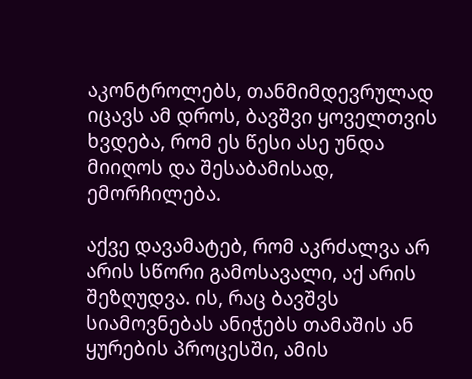აკონტროლებს, თანმიმდევრულად იცავს ამ დროს, ბავშვი ყოველთვის ხვდება, რომ ეს წესი ასე უნდა მიიღოს და შესაბამისად, ემორჩილება.

აქვე დავამატებ, რომ აკრძალვა არ არის სწორი გამოსავალი, აქ არის შეზღუდვა. ის, რაც ბავშვს სიამოვნებას ანიჭებს თამაშის ან ყურების პროცესში, ამის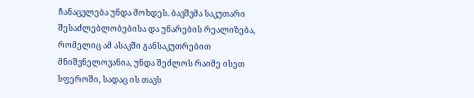ჩანაცვლება უნდა მოხდეს. ბავშვმა საკუთარი შესაძლებლობებისა და უნარების რეალიზება, რომელიც ამ ასაკში განსაკუთრებით მნიშვნელოვანია, უნდა შეძლოს რაიმე ისეთ სფეროში, სადაც ის თავს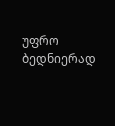უფრო ბედნიერად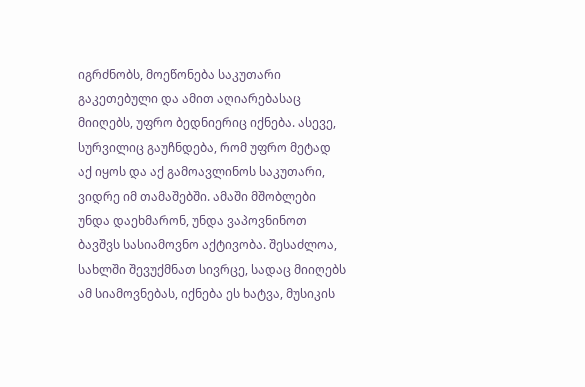იგრძნობს, მოეწონება საკუთარი გაკეთებული და ამით აღიარებასაც მიიღებს, უფრო ბედნიერიც იქნება. ასევე, სურვილიც გაუჩნდება, რომ უფრო მეტად აქ იყოს და აქ გამოავლინოს საკუთარი, ვიდრე იმ თამაშებში. ამაში მშობლები უნდა დაეხმარონ, უნდა ვაპოვნინოთ ბავშვს სასიამოვნო აქტივობა. შესაძლოა, სახლში შევუქმნათ სივრცე, სადაც მიიღებს ამ სიამოვნებას, იქნება ეს ხატვა, მუსიკის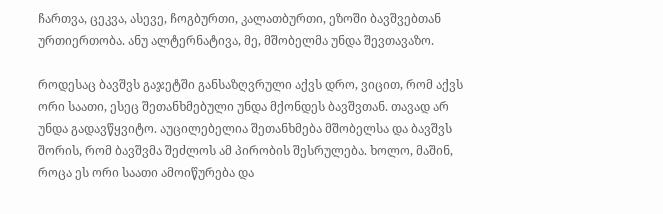ჩართვა, ცეკვა, ასევე, ჩოგბურთი, კალათბურთი, ეზოში ბავშვებთან ურთიერთობა. ანუ ალტერნატივა, მე, მშობელმა უნდა შევთავაზო.

როდესაც ბავშვს გაჯეტში განსაზღვრული აქვს დრო, ვიცით, რომ აქვს ორი საათი, ესეც შეთანხმებული უნდა მქონდეს ბავშვთან. თავად არ უნდა გადავწყვიტო. აუცილებელია შეთანხმება მშობელსა და ბავშვს შორის, რომ ბავშვმა შეძლოს ამ პირობის შესრულება. ხოლო, მაშინ, როცა ეს ორი საათი ამოიწურება და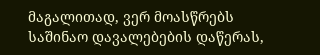მაგალითად, ვერ მოასწრებს საშინაო დავალებების დაწერას,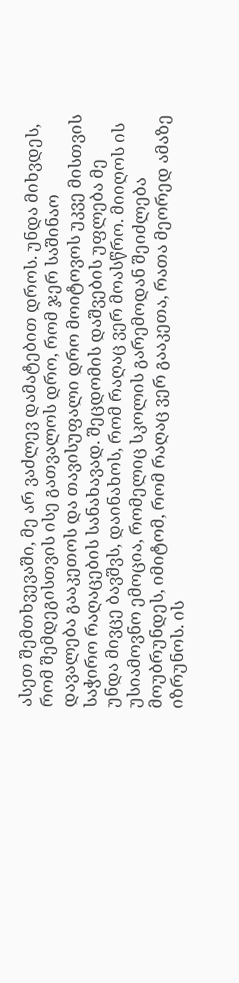ასეთ შემთხვევაში, მე არ ვაძლევ დამატებით დროს. უნდა მიხვდეს, რომ შემდეგისთვის ისე გათვალოს დრო, რომ ჯერ საშინაო დავალება გააკეთოს და თავისუფალი დრო მოიტოვოს უკვე მისთვის საჭირო რაღაცების სანახავად. შეცდომის დაშვების უფლება მე უნდა მივცე ბავშვს, დაინახოს, რომ რაღაც ვერ მოასწრო. მიიღოს ის უსიამოვნო ემოცია, რომელიც სკოლის გარემოდან შეიძლება მოუბრუნდეს, იმიტომ, რომ რაღაც ვერ გააკეთა, რათა მეორედ ამაზე იზრუნოს. ის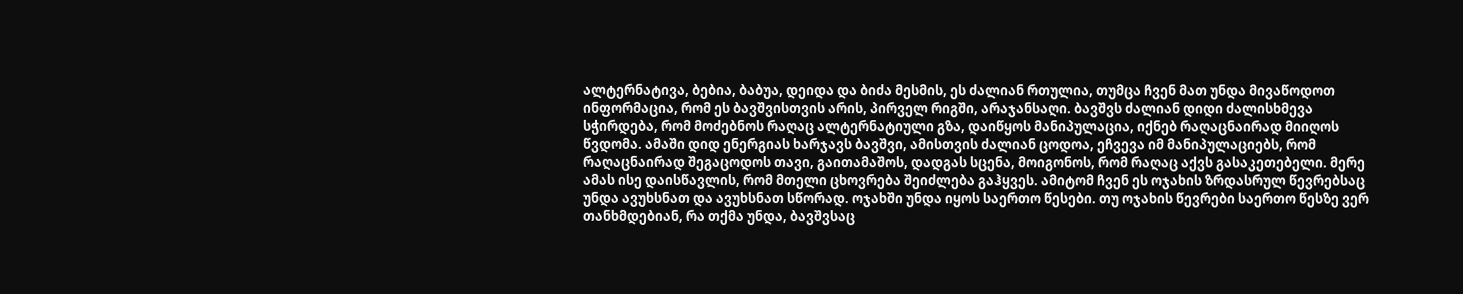ალტერნატივა, ბებია, ბაბუა, დეიდა და ბიძა მესმის, ეს ძალიან რთულია, თუმცა ჩვენ მათ უნდა მივაწოდოთ ინფორმაცია, რომ ეს ბავშვისთვის არის, პირველ რიგში, არაჯანსაღი. ბავშვს ძალიან დიდი ძალისხმევა სჭირდება, რომ მოძებნოს რაღაც ალტერნატიული გზა, დაიწყოს მანიპულაცია, იქნებ რაღაცნაირად მიიღოს წვდომა. ამაში დიდ ენერგიას ხარჯავს ბავშვი, ამისთვის ძალიან ცოდოა, ეჩვევა იმ მანიპულაციებს, რომ რაღაცნაირად შეგაცოდოს თავი, გაითამაშოს, დადგას სცენა, მოიგონოს, რომ რაღაც აქვს გასაკეთებელი. მერე ამას ისე დაისწავლის, რომ მთელი ცხოვრება შეიძლება გაჰყვეს. ამიტომ ჩვენ ეს ოჯახის ზრდასრულ წევრებსაც უნდა ავუხსნათ და ავუხსნათ სწორად. ოჯახში უნდა იყოს საერთო წესები. თუ ოჯახის წევრები საერთო წესზე ვერ თანხმდებიან, რა თქმა უნდა, ბავშვსაც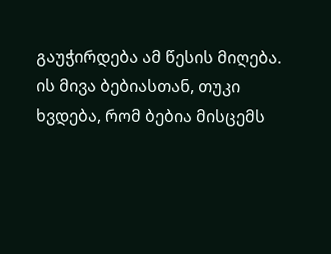გაუჭირდება ამ წესის მიღება. ის მივა ბებიასთან, თუკი ხვდება, რომ ბებია მისცემს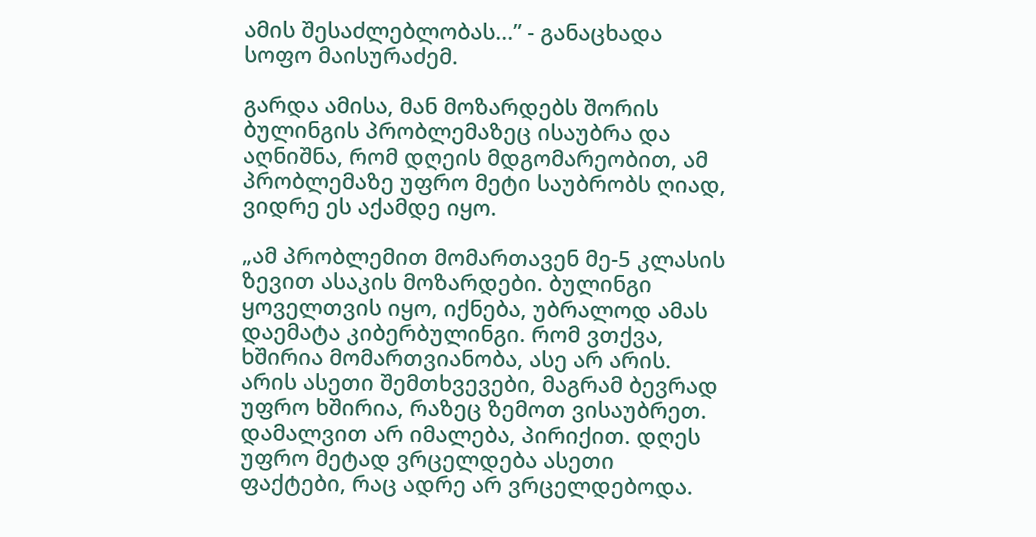ამის შესაძლებლობას...” - განაცხადა სოფო მაისურაძემ.

გარდა ამისა, მან მოზარდებს შორის ბულინგის პრობლემაზეც ისაუბრა და აღნიშნა, რომ დღეის მდგომარეობით, ამ პრობლემაზე უფრო მეტი საუბრობს ღიად, ვიდრე ეს აქამდე იყო.

„ამ პრობლემით მომართავენ მე-5 კლასის ზევით ასაკის მოზარდები. ბულინგი ყოველთვის იყო, იქნება, უბრალოდ ამას დაემატა კიბერბულინგი. რომ ვთქვა, ხშირია მომართვიანობა, ასე არ არის. არის ასეთი შემთხვევები, მაგრამ ბევრად უფრო ხშირია, რაზეც ზემოთ ვისაუბრეთ. დამალვით არ იმალება, პირიქით. დღეს უფრო მეტად ვრცელდება ასეთი ფაქტები, რაც ადრე არ ვრცელდებოდა.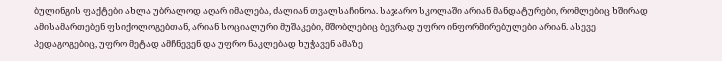ბულინგის ფაქტები ახლა უბრალოდ აღარ იმალება, ძალიან თვალსაჩინოა. საჯარო სკოლაში არიან მანდატურები, რომლებიც ხშირად ამისამართებენ ფსიქოლოგებთან, არიან სოციალური მუშაკები, მშობლებიც ბევრად უფრო ინფორმირებულები არიან. ასევე პედაგოგებიც, უფრო მეტად ამჩნევენ და უფრო ნაკლებად ხუჭავენ ამაზე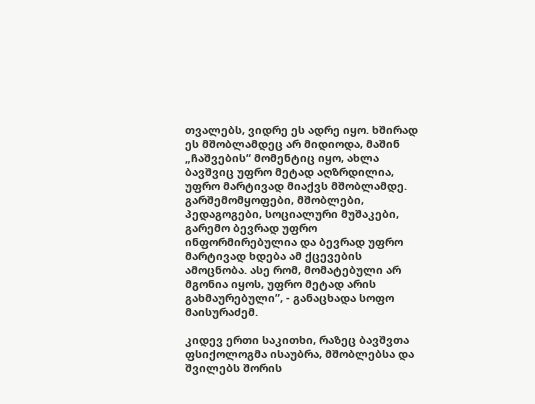თვალებს, ვიდრე ეს ადრე იყო. ხშირად ეს მშობლამდეც არ მიდიოდა, მაშინ „ჩაშვების“ მომენტიც იყო, ახლა ბავშვიც უფრო მეტად აღზრდილია, უფრო მარტივად მიაქვს მშობლამდე. გარშემომყოფები, მშობლები, პედაგოგები, სოციალური მუშაკები, გარემო ბევრად უფრო ინფორმირებულია და ბევრად უფრო მარტივად ხდება ამ ქცევების ამოცნობა. ასე რომ, მომატებული არ მგონია იყოს, უფრო მეტად არის გახმაურებული”, - განაცხადა სოფო მაისურაძემ.

კიდევ ერთი საკითხი, რაზეც ბავშვთა ფსიქოლოგმა ისაუბრა, მშობლებსა და შვილებს შორის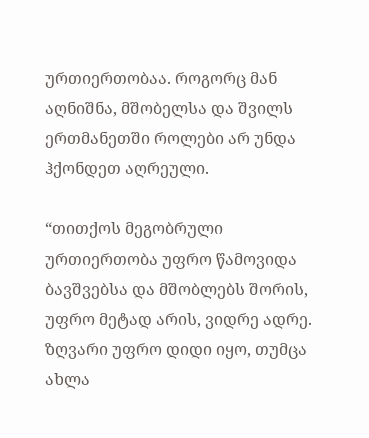ურთიერთობაა. როგორც მან აღნიშნა, მშობელსა და შვილს ერთმანეთში როლები არ უნდა ჰქონდეთ აღრეული.

“თითქოს მეგობრული ურთიერთობა უფრო წამოვიდა ბავშვებსა და მშობლებს შორის, უფრო მეტად არის, ვიდრე ადრე. ზღვარი უფრო დიდი იყო, თუმცა ახლა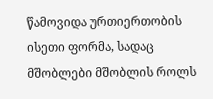წამოვიდა ურთიერთობის ისეთი ფორმა, სადაც მშობლები მშობლის როლს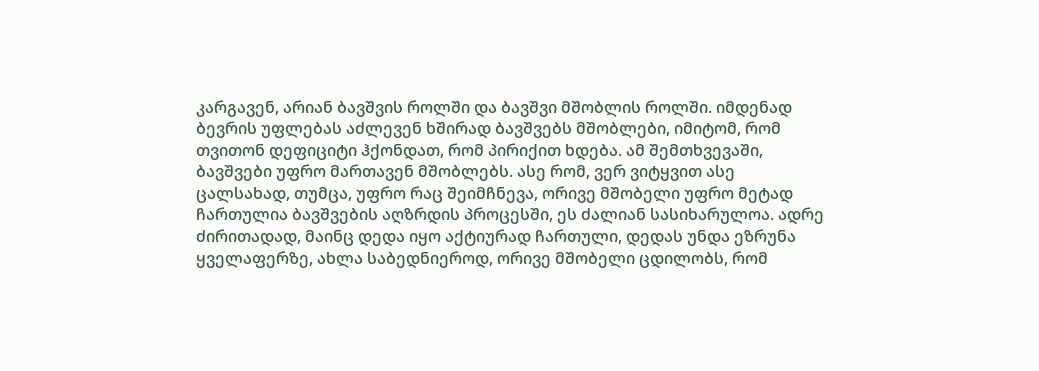კარგავენ, არიან ბავშვის როლში და ბავშვი მშობლის როლში. იმდენად ბევრის უფლებას აძლევენ ხშირად ბავშვებს მშობლები, იმიტომ, რომ თვითონ დეფიციტი ჰქონდათ, რომ პირიქით ხდება. ამ შემთხვევაში, ბავშვები უფრო მართავენ მშობლებს. ასე რომ, ვერ ვიტყვით ასე ცალსახად, თუმცა, უფრო რაც შეიმჩნევა, ორივე მშობელი უფრო მეტად ჩართულია ბავშვების აღზრდის პროცესში, ეს ძალიან სასიხარულოა. ადრე ძირითადად, მაინც დედა იყო აქტიურად ჩართული, დედას უნდა ეზრუნა ყველაფერზე, ახლა საბედნიეროდ, ორივე მშობელი ცდილობს, რომ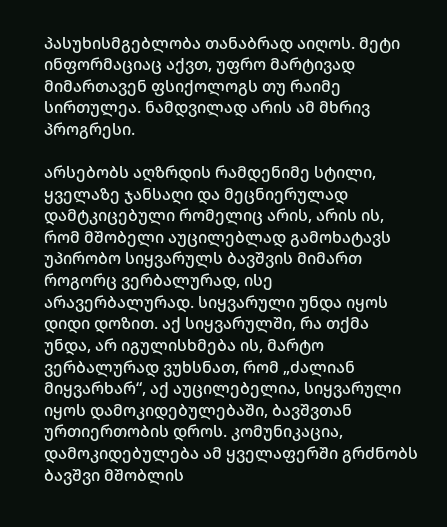პასუხისმგებლობა თანაბრად აიღოს. მეტი ინფორმაციაც აქვთ, უფრო მარტივად მიმართავენ ფსიქოლოგს თუ რაიმე სირთულეა. ნამდვილად არის ამ მხრივ პროგრესი.

არსებობს აღზრდის რამდენიმე სტილი, ყველაზე ჯანსაღი და მეცნიერულად დამტკიცებული რომელიც არის, არის ის, რომ მშობელი აუცილებლად გამოხატავს უპირობო სიყვარულს ბავშვის მიმართ როგორც ვერბალურად, ისე არავერბალურად. სიყვარული უნდა იყოს დიდი დოზით. აქ სიყვარულში, რა თქმა უნდა, არ იგულისხმება ის, მარტო ვერბალურად ვუხსნათ, რომ „ძალიან მიყვარხარ“, აქ აუცილებელია, სიყვარული იყოს დამოკიდებულებაში, ბავშვთან ურთიერთობის დროს. კომუნიკაცია, დამოკიდებულება ამ ყველაფერში გრძნობს ბავშვი მშობლის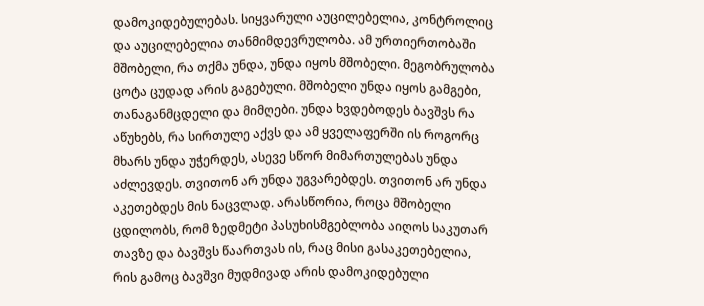დამოკიდებულებას. სიყვარული აუცილებელია, კონტროლიც და აუცილებელია თანმიმდევრულობა. ამ ურთიერთობაში მშობელი, რა თქმა უნდა, უნდა იყოს მშობელი. მეგობრულობა ცოტა ცუდად არის გაგებული. მშობელი უნდა იყოს გამგები, თანაგანმცდელი და მიმღები. უნდა ხვდებოდეს ბავშვს რა აწუხებს, რა სირთულე აქვს და ამ ყველაფერში ის როგორც მხარს უნდა უჭერდეს, ასევე სწორ მიმართულებას უნდა აძლევდეს. თვითონ არ უნდა უგვარებდეს. თვითონ არ უნდა აკეთებდეს მის ნაცვლად. არასწორია, როცა მშობელი ცდილობს, რომ ზედმეტი პასუხისმგებლობა აიღოს საკუთარ თავზე და ბავშვს წაართვას ის, რაც მისი გასაკეთებელია, რის გამოც ბავშვი მუდმივად არის დამოკიდებული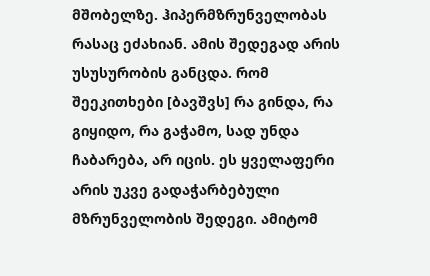მშობელზე. ჰიპერმზრუნველობას რასაც ეძახიან. ამის შედეგად არის უსუსურობის განცდა. რომ შეეკითხები [ბავშვს] რა გინდა, რა გიყიდო, რა გაჭამო, სად უნდა ჩაბარება, არ იცის. ეს ყველაფერი არის უკვე გადაჭარბებული მზრუნველობის შედეგი. ამიტომ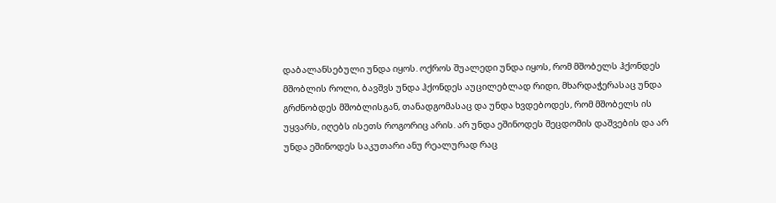დაბალანსებული უნდა იყოს. ოქროს შუალედი უნდა იყოს, რომ მშობელს ჰქონდეს მშობლის როლი, ბავშვს უნდა ჰქონდეს აუცილებლად რიდი, მხარდაჭერასაც უნდა გრძნობდეს მშობლისგან, თანადგომასაც და უნდა ხვდებოდეს, რომ მშობელს ის უყვარს, იღებს ისეთს როგორიც არის. არ უნდა ეშინოდეს შეცდომის დაშვების და არ უნდა ეშინოდეს საკუთარი ანუ რეალურად რაც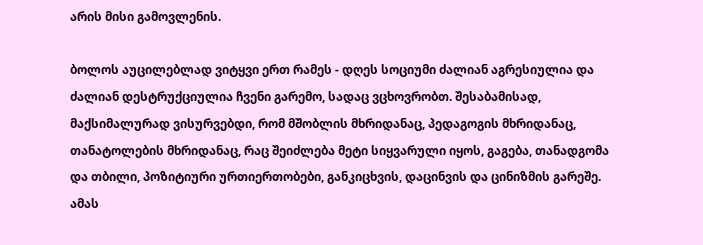არის მისი გამოვლენის.

ბოლოს აუცილებლად ვიტყვი ერთ რამეს - დღეს სოციუმი ძალიან აგრესიულია და ძალიან დესტრუქციულია ჩვენი გარემო, სადაც ვცხოვრობთ. შესაბამისად, მაქსიმალურად ვისურვებდი, რომ მშობლის მხრიდანაც, პედაგოგის მხრიდანაც, თანატოლების მხრიდანაც, რაც შეიძლება მეტი სიყვარული იყოს, გაგება, თანადგომა და თბილი, პოზიტიური ურთიერთობები, განკიცხვის, დაცინვის და ცინიზმის გარეშე. ამას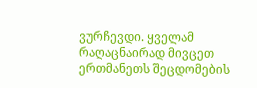ვურჩევდი. ყველამ რაღაცნაირად მივცეთ ერთმანეთს შეცდომების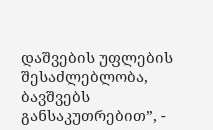დაშვების უფლების შესაძლებლობა, ბავშვებს განსაკუთრებით”, -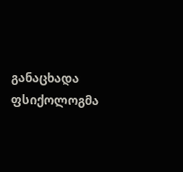განაცხადა ფსიქოლოგმა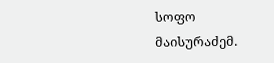სოფო მაისურაძემ.